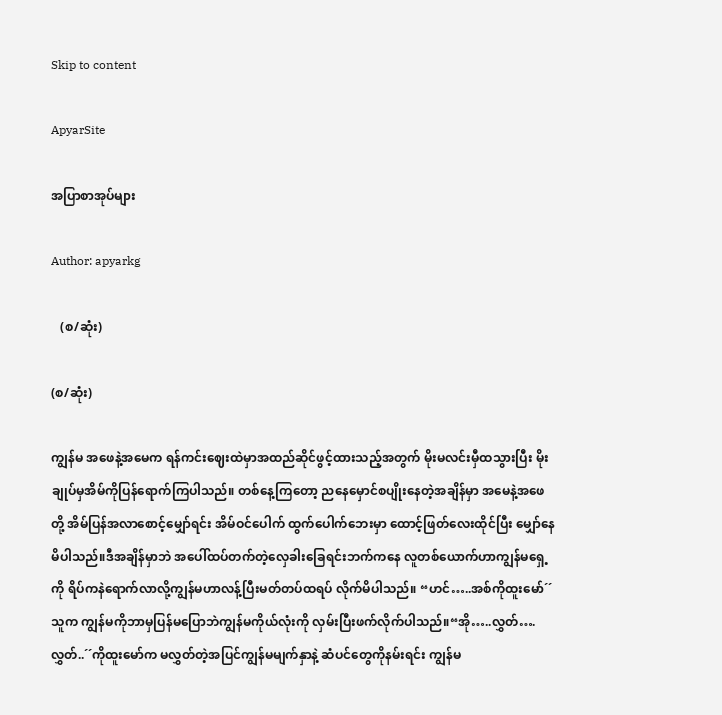Skip to content

ApyarSite

အပြာစာအုပ်များ

Author: apyarkg

   (စ/ဆုံး)

(စ/ဆုံး)

ကျွန်မ အဖေနဲ့အမေက ရန်ကင်းဈေးထဲမှာအထည်ဆိုင်ဖွင့်ထားသည့်အတွက် မိုးမလင်းမှီထသွားပြီး မိုးချုပ်မှအိမ်ကိုပြန်ရောက်ကြပါသည်။ တစ်နေ့ကြတော့ ညနေမှောင်စပျိုးနေတဲ့အချိန်မှာ အမေနဲ့အဖေတို့ အိမ်ပြန်အလာစောင့်မျှော်ရင်း အိမ်ဝင်ပေါက် ထွက်ပေါက်ဘေးမှာ ထောင့်ဖြတ်လေးထိုင်ပြီး မျှော်နေမိပါသည်။ဒီအချိန်မှာဘဲ အပေါ်ထပ်တက်တဲ့လှေခါးခြေရင်းဘက်ကနေ လူတစ်ယောက်ဟာကျွန်မရှေ့ကို ရိပ်ကနဲရောက်လာလို့ကျွန်မဟာလန့်ပြီးမတ်တပ်ထရပ် လိုက်မိပါသည်။ “ဟင်…..အစ်ကိုထူးမော်´´သူက ကျွန်မကိုဘာမှပြန်မပြောဘဲကျွန်မကိုယ်လုံးကို လှမ်းပြီးဖက်လိုက်ပါသည်။“အို…..လွှတ်….လွှတ်..´´ကိုထူးမော်က မလွှတ်တဲ့အပြင်ကျွန်မမျက်နှာနဲ့ ဆံပင်တွေကိုနမ်းရင်း ကျွန်မ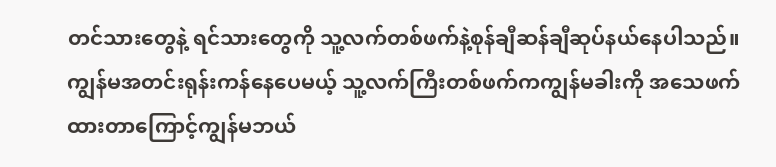တင်သားတွေနဲ့ ရင်သားတွေကို သူ့လက်တစ်ဖက်နဲ့စုန်ချီဆန်ချီဆုပ်နယ်နေပါသည်။ ကျွန်မအတင်းရုန်းကန်နေပေမယ့် သူ့လက်ကြီးတစ်ဖက်ကကျွန်မခါးကို အသေဖက်ထားတာကြောင့်ကျွန်မဘယ်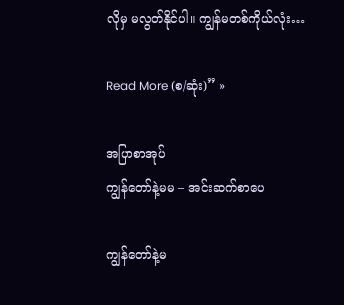လိုမှ မလွတ်နိုင်ပါ။ ကျွန်မတစ်ကိုယ်လုံး…

Read More (စ/ဆုံး)” »

အပြာစာအုပ်
ကျွန်တော်နဲ့မမ – အင်းဆက်စာပေ

ကျွန်တော်နဲ့မ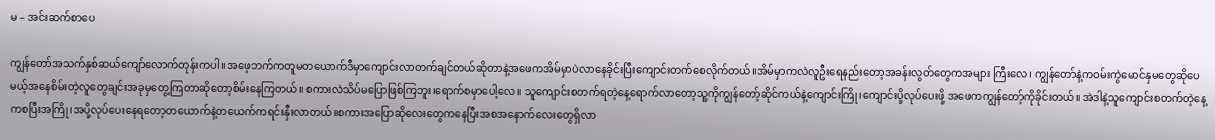မ – အင်းဆက်စာပေ

ကျွန်တော်အသက်နှစ်ဆယ်ကျော်လောက်တုန်းကပါ။အဖေ့ဘက်ကတူမတယောက်ဒီမှာကျောင်းလာတက်ချင်တယ်ဆိုတာနဲ့အဖေကအိမ်မှာပဲလာနေခိုင်းပြီးကျောင်းတက်စေလိုက်တယ်။အိမ်မှာကလဲလူဦးရေနည်းတော့အခန်းလွတ်တွေကအများ ကြီးလေ၊ ကျွန်တော်နဲ့ကဝမ်းကွဲမောင်နှမတွေဆိုပေမယ့်အနေစိမ်းတဲ့လူတွေချင်းအခုမှတွေ့ကြတာဆိုတော့စိမ်းနေကြတယ်။ စကားလဲသိပ်မပြောဖြစ်ကြဘူး၊ရောက်စမှာပေါ့လေ။ သူကျောင်းစတက်ရတဲ့နေ့ရောက်လာတော့သူ့ကိုကျွန်တော့်ဆိုင်ကယ်နဲ့ကျောင်းကြို၊ကျောင်းပို့လုပ်ပေးဖို့ အဖေကကျွန်တော့်ကိုခိုင်းတယ်။ အဲဒါနဲ့သူကျောင်းစတက်တဲ့နေ့ကစပြီးအကြို၊အပို့လုပ်ပေးနေရတော့တယောက်နဲ့တယေက်ကရင်းနှီးလာတယ်။စကားအပြောဆိုလေးတွေကနေပြီးအစအနောက်လေးတွေရှိလာ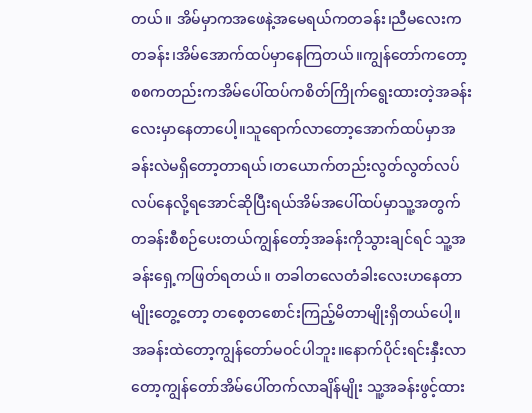တယ်။ အိမ်မှာကအဖေနဲ့အမေရယ်ကတခန်း၊ညီမလေးကတခန်း၊အိမ်အောက်ထပ်မှာနေကြတယ်။ကျွန်တော်ကတော့စစကတည်းကအိမ်ပေါ်ထပ်ကစိတ်ကြိုက်ရွေးထားတဲ့အခန်းလေးမှာနေတာပေါ့။သူရောက်လာတော့အောက်ထပ်မှာအခန်းလဲမရှိတော့တာရယ်၊တယောက်တည်းလွတ်လွတ်လပ်လပ်နေလို့ရအောင်ဆိုပြီးရယ်အိမ်အပေါ်ထပ်မှာသူ့အတွက်တခန်းစီစဉ်ပေးတယ်ကျွန်တော့်အခန်းကိုသွားချင်ရင် သူ့အခန်းရှေ့ကဖြတ်ရတယ်။ တခါတလေတံခါးလေးဟနေတာမျိုးတွေ့တော့ တစေ့တစောင်းကြည့်မိတာမျိုးရှိတယ်ပေါ့။အခန်းထဲတော့ကျွန်တော်မဝင်ပါဘူး။နောက်ပိုင်းရင်းနှီးလာတော့ကျွန်တော်အိမ်ပေါ်တက်လာချိန်မျိုး သူ့အခန်းဖွင့်ထား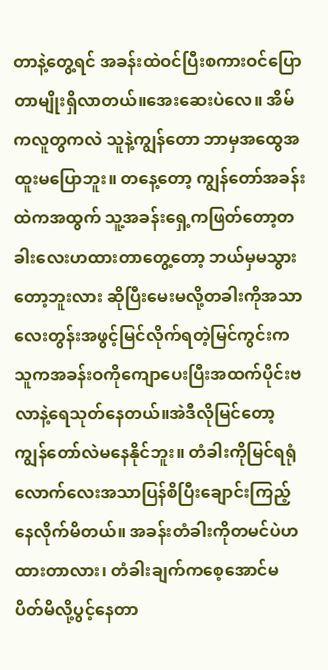တာနဲ့တွေ့ရင် အခန်းထဲဝင်ပြီးစကားဝင်ပြောတာမျိုးရှိလာတယ်။အေးဆေးပဲလေ။ အိမ်ကလူတွကလဲ သူနဲ့ကျွန်တော ဘာမှအထွေအထူးမပြောဘူး။ တနေ့တော့ ကျွန်တော်အခန်းထဲကအထွက် သူ့အခန်းရှေ့ကဖြတ်တော့တခါးလေးဟထားတာတွေ့တော့ ဘယ်မှမသွားတော့ဘူးလား ဆိုပြီးမေးမလို့တခါးကိုအသာလေးတွန်းအဖွင့်မြင်လိုက်ရတဲ့မြင်ကွင်းက သူကအခန်းဝကိုကျောပေးပြီးအထက်ပိုင်းဗလာနဲ့ရေသုတ်နေတယ်။အဲဒီလိုမြင်တော့ကျွန်တော်လဲမနေနိုင်ဘူး။ တံခါးကိုမြင်ရရုံလောက်လေးအသာပြန်စိပြီးချောင်းကြည့်နေလိုက်မိတယ်။ အခန်းတံခါးကိုတမင်ပဲဟထားတာလား၊ တံခါးချက်ကစေ့အောင်မပိတ်မိလို့ပွင့်နေတာ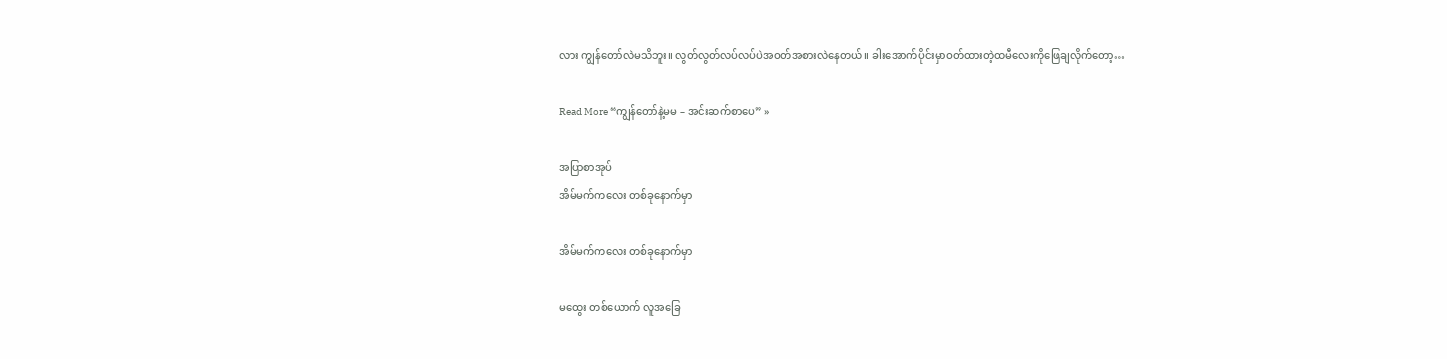လား ကျွန်တော်လဲမသိဘူး။ လွတ်လွတ်လပ်လပ်ပဲအဝတ်အစားလဲနေတယ်။ ခါးအောက်ပိုင်းမှာဝတ်ထားတဲ့ထမီလေးကိုဖြေချလိုက်တော့…

Read More “ကျွန်တော်နဲ့မမ – အင်းဆက်စာပေ” »

အပြာစာအုပ်
အိမ်မက်ကလေး တစ်ခုနောက်မှာ

အိမ်မက်ကလေး တစ်ခုနောက်မှာ

မထွေး တစ်ယောက် လူအခြေ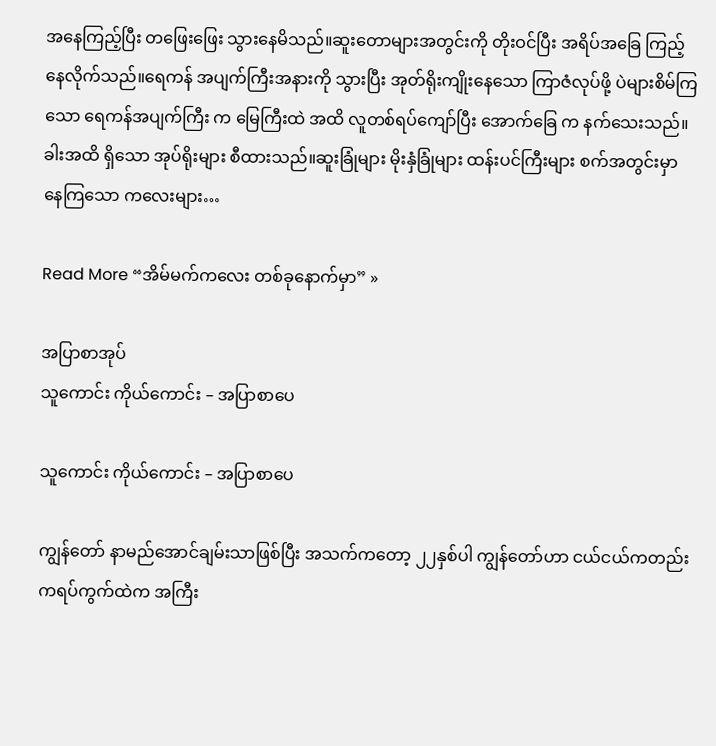အနေကြည့်ပြီး တဖြေးဖြေး သွားနေမိသည်။ဆူးတောများအတွင်းကို တိုးဝင်ပြီး အရိပ်အခြေ ကြည့်နေလိုက်သည်။ရေကန် အပျက်ကြီးအနားကို သွားပြီး အုတ်ရိုးကျိုးနေသော ကြာဇံလုပ်ဖို့ ပဲများစိမ်ကြသော ရေကန်အပျက်ကြီး က မြေကြီးထဲ အထိ လူတစ်ရပ်ကျော်ပြီး အောက်ခြေ က နက်သေးသည်။ ခါးအထိ ရှိသော အုပ်ရိုးများ စီထားသည်။ဆူးခြုံများ မိုးနှံခြုံများ ထန်းပင်ကြီးများ စက်အတွင်းမှာ နေကြသော ကလေးများ…

Read More “အိမ်မက်ကလေး တစ်ခုနောက်မှာ” »

အပြာစာအုပ်
သူကောင်း ကိုယ်ကောင်း – အပြာစာပေ

သူကောင်း ကိုယ်ကောင်း – အပြာစာပေ

ကျွန်တော် နာမည်အောင်ချမ်းသာဖြစ်ပြီး အသက်ကတော့ ၂၂နှစ်ပါ ကျွန်တော်ဟာ ငယ်ငယ်ကတည်းကရပ်ကွက်ထဲက အကြီး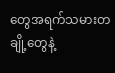တွေအရက်သမားတချို့တွေနဲ့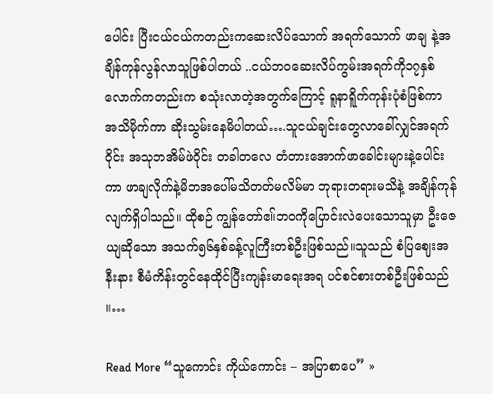ပေါင်း ပြီးငယ်ငယ်ကတည်းကဆေးလိပ်သောက် အရက်သောက် ဖာချ နဲ့အချိန်ကုန်လွန်လာသူဖြစ်ပါတယ် ..ငယ်ဘဝဆေးလိပ်ကွမ်းအရက်ကို၁၇နှစ်လောက်ကတည်းက စသုံးလာတဲ့အတွက်ကြောင့် ရူနာရိူက်ကုန်းပုံစံဖြစ်ကာ အသိမိုက်ကာ ဆိုးသွမ်းနေမိပါတယ်….သူငယ်ချင်းတွေလာခေါ်လျှင်အရက်ဝိုင်း အသုဘအိမ်ဖဲဝိုင်း တခါတလေ တံတားအောက်ဖာခေါင်းများနဲ့ပေါင်းကာ ဖာချလိုက်နဲ့မိဘအပေါ်မသိတတ်မလိမ်မာ ဘုရားတရားမသိနဲ့ အချိန်ကုန်လျက်ရှိပါသည်။ ထိုစဉ် ကျွန်တော်ဧ။်ဘဝကိုပြောင်းလဲပေးသောသူမှာ ဦးဇေယျဆိုသော အသက်၅၆နှစ်ခန့်လူကြီးတစ်ဦးဖြစ်သည်။သူသည် စံပြဈေးအနီးနား စီမံကိန်းတွင်နေထိုင်ပြီးကျန်းမာရေးအရ ပင်စင်စားတစ်ဦးဖြစ်သည် ။…

Read More “သူကောင်း ကိုယ်ကောင်း – အပြာစာပေ” »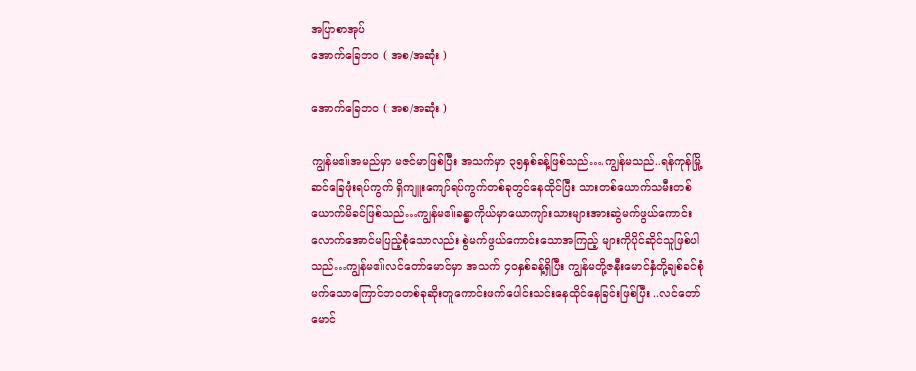အပြာစာအုပ်
အောက်ခြေဘဝ ( အစ/အဆုံး )

အောက်ခြေဘဝ ( အစ/အဆုံး )

ကျွန်မဧ။်အမည်မှာ မဇင်မာဖြစ်ပြီး အသက်မှာ ၃၅နှစ်ခန့်ဖြစ်သည်….ကျွန်မသည်..ရန်ကုန်မြို့ဆင်ခြေဖုံးရပ်ကွက် ရှိကျူးကျော်ရပ်ကွက်တစ်ခုတွင်နေထိုင်ပြီး သားတစ်ယောက်သမီးတစ်ယောက်မိခင်ဖြစ်သည်…ကျွန်မဧ။်ခန္ဓာကိုယ်မှာယောကျာ်းသားများအားဆွဲမက်ဖွယ်ကောင်းလောက်အောင်မပြည့်စုံသောလည်း စွဲမက်ဖွယ်ကောင်းသောအကြည့် များကိုပိုင်ဆိုင်သူဖြစ်ပါသည်…ကျွန်မဧ။်လင်တော်မောင်မှာ အသက် ၄၀နှစ်ခန့်ရှိပြီး ကျွန်မတို့ဇနီးမောင်နှံတို့ချစ်ခင်စုံမက်သောကြောင်ဘဝတစ်ခုဆိုးတူကောင်းဖက်ပေါင်းသင်းနေထိုင်နေခြင်းဖြစ်ပြီး ..လင်တော်မောင်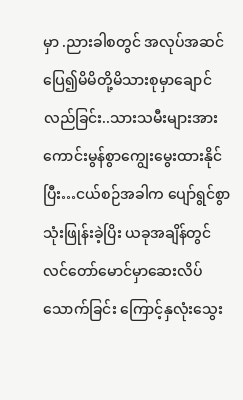မှာ .ညားခါစတွင် အလုပ်အဆင်ပြေ၍မိမိတို့မိသားစုမှာချောင်လည်ခြင်း..သားသမီးများအားကောင်းမွန်စွာကျွေးမွေးထားနိုင်ပြီး…ငယ်စဉ်အခါက ပျော်ရွင်စွာသုံးဖြုန်းခဲ့ပြိး ယခုအချိန်တွင် လင်တော်မောင်မှာဆေးလိပ်သောက်ခြင်း ကြောင့်နှလုံးသွေး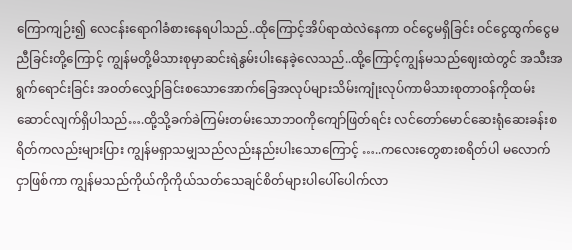ကြောကျဉ်း၍ လေငန်းရောဂါခံစားနေရပါသည်..ထိုကြောင့်အိပ်ရာထဲလဲနေကာ ဝင်ငွေမရှိခြင်း ဝင်ငွေထွက်ငွေမညီခြင်းတို့ကြောင့် ကျွန်မတို့မိသားစုမှာဆင်းရဲနွမ်းပါးနေခဲ့လေသည်..ထို့ကြောင့်ကျွန်မသည်ဈေးထဲတွင် အသီးအရွက်ရောင်းခြင်း အဝတ်လျှော်ခြင်းစသောအောက်ခြေအလုပ်များသိမ်းကျုံးလုပ်ကာမိသားစုတာဝန်ကိုထမ်းဆောင်လျက်ရှိပါသည်….ထို့သို့ခက်ခဲကြမ်းတမ်းသောဘဝကိုကျော်ဖြတ်ရင်း လင်တော်မောင်ဆေးရုံဆေးခန်းစရိတ်ကလည်းများပြား ကျွန်မရှာသမျှသည်လည်းနည်းပါးသောကြောင့် …..ကလေးတွေစားစရိတ်ပါ မလောက်ငှာဖြစ်ကာ ကျွန်မသည်ကိုယ်ကိုကိုယ်သတ်သေချင်စိတ်များပါပေါ်ပေါက်လာ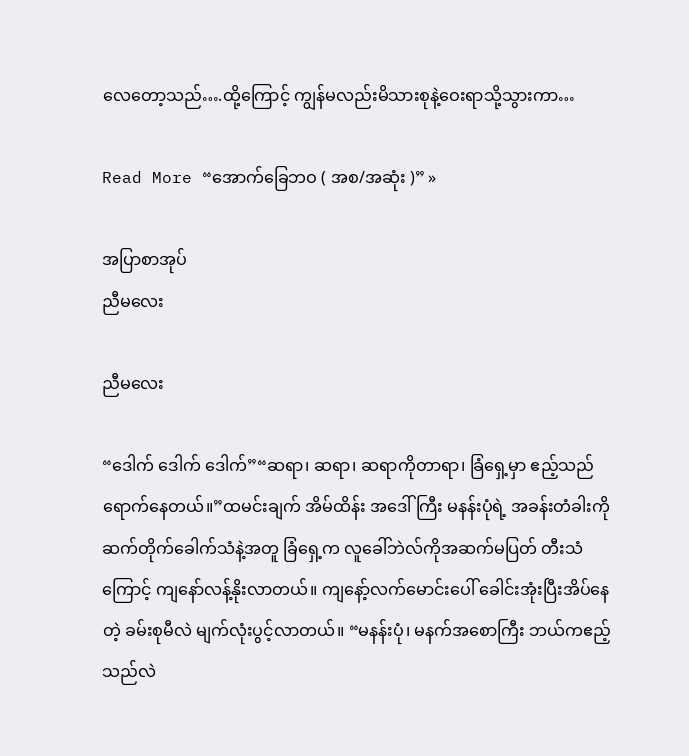လေတော့သည်….ထို့ကြောင့် ကျွန်မလည်းမိသားစုနဲ့ဝေးရာသို့သွားကာ…

Read More “အောက်ခြေဘဝ ( အစ/အဆုံး )” »

အပြာစာအုပ်
ညီမလေး

ညီမလေး

“ဒေါက် ဒေါက် ဒေါက်”“ဆရာ၊ ဆရာ၊ ဆရာကိုတာရာ၊ ခြံရှေ့မှာ ဧည့်သည်ရောက်နေတယ်။”ထမင်းချက် အိမ်ထိန်း အဒေါ်ကြီး မနန်းပုံရဲ့ အခန်းတံခါးကို ဆက်တိုက်ခေါက်သံနဲ့အတူ ခြံရှေ့က လူခေါ်ဘဲလ်ကိုအဆက်မပြတ် တီးသံကြောင့် ကျနော်လန့်နိုးလာတယ်။ ကျနော့်လက်မောင်းပေါ် ခေါင်းအုံးပြီးအိပ်နေတဲ့ ခမ်းစုမီလဲ မျက်လုံးပွင့်လာတယ်။ “မနန်းပုံ၊ မနက်အစောကြီး ဘယ်ကဧည့်သည်လဲ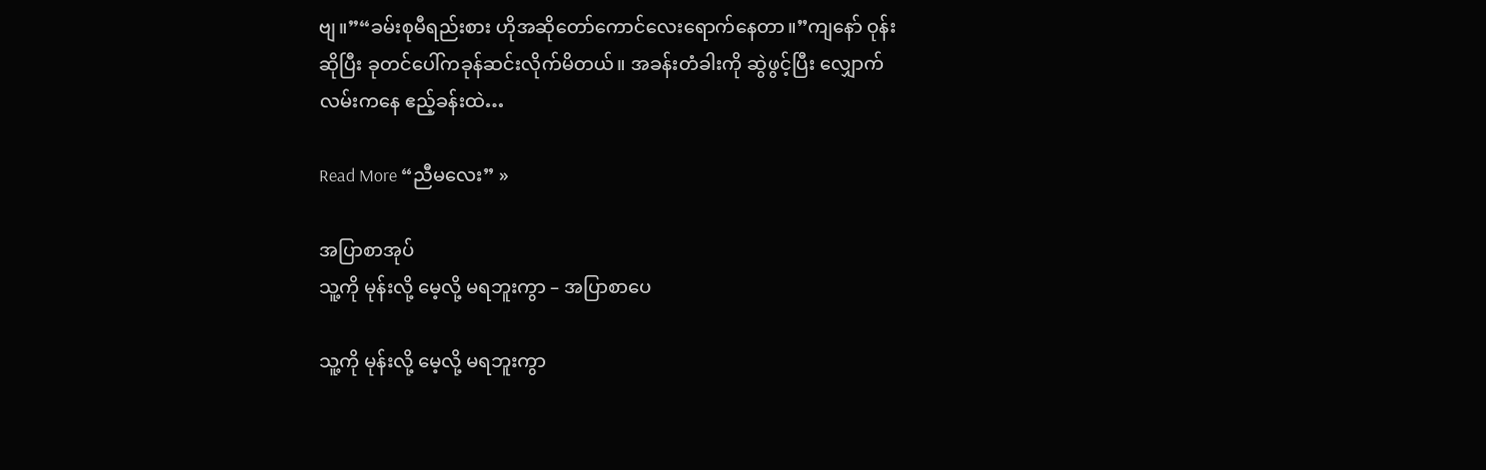ဗျ။”“ခမ်းစုမီရည်းစား ဟိုအဆိုတော်ကောင်လေးရောက်နေတာ။”ကျနော် ဝုန်းဆိုပြီး ခုတင်ပေါ်ကခုန်ဆင်းလိုက်မိတယ်။ အခန်းတံခါးကို ဆွဲဖွင့်ပြီး လျှောက်လမ်းကနေ ဧည့်ခန်းထဲ…

Read More “ညီမလေး” »

အပြာစာအုပ်
သူ့ကို မုန်းလို့ မေ့လို့ မရဘူးကွာ – အပြာစာပေ

သူ့ကို မုန်းလို့ မေ့လို့ မရဘူးကွာ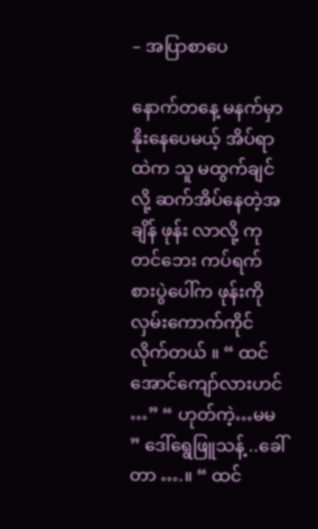– အပြာစာပေ

နောက်တနေ့ မနက်မှာ နိုးနေပေမယ့် အိပ်ရာထဲက သူ မထွက်ချင်လို့ ဆက်အိပ်နေတဲ့အချိန် ဖုန်း လာလို့ ကုတင်ဘေး ကပ်ရက် စားပွဲပေါ်က ဖုန်းကို လှမ်းကောက်ကိုင်လိုက်တယ် ။ “ ထင်အောင်ကျော်လားဟင် …” “ ဟုတ်ကဲ့…မမ ” ဒေါ်ရွေဖြူသန့် ..ခေါ်တာ ….။ “ ထင်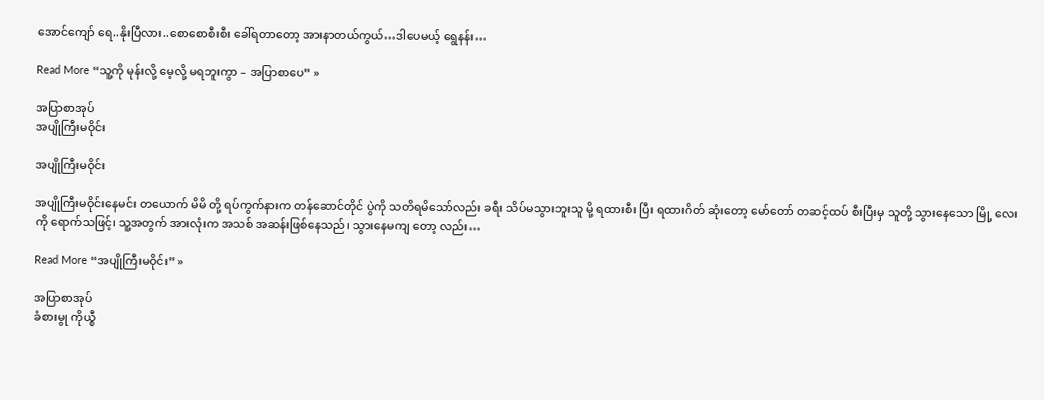အောင်ကျော် ရေ..နိုးပြီလား..စောစောစီးစီး ခေါ်ရတာတော့ အားနာတယ်ကွယ်…ဒါပေမယ့် ရွေနန်း…

Read More “သူ့ကို မုန်းလို့ မေ့လို့ မရဘူးကွာ – အပြာစာပေ” »

အပြာစာအုပ်
အပျိုကြီးမဝိုင်း

အပျိုကြီးမဝိုင်း

အပျိုကြီးမဝိုင်းနေမင်း တယောက် မိမိ တို့ ရပ်ကွက်နားက တန်ဆောင်တိုင် ပွဲကို သတိရမိသော်လည်း ခရီး သိပ်မသွားဘူးသူ မို့ ရထားစီး ပြီး ရထားဂိတ် ဆုံးတော့ မော်တော် တဆင့်ထပ် စီးပြီးမှ သူတို့ သွားနေသော မြို့ လေးကို ရောက်သဖြင့်၊ သူ့အတွက် အားလုံးက အသစ် အဆန်းဖြစ်နေသည်၊ သွားနေမကျ တော့ လည်း…

Read More “အပျိုကြီးမဝိုင်း” »

အပြာစာအုပ်
ခံစားမွု ကိုယ္စီ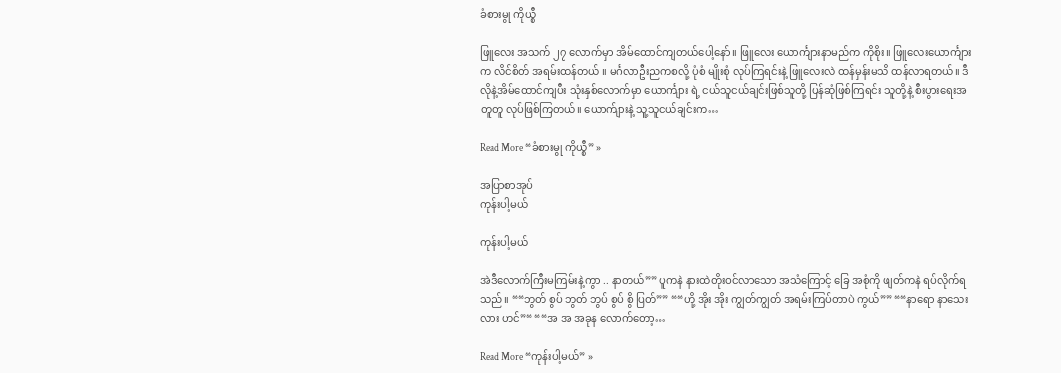ခံစားမွု ကိုယ္စီ

ဖြူလေး အသက် ၂၇ လောက်မှာ အိမ်ထောင်ကျတယ်ပေါ့နော်။ ဖြူလေး ယောင်္ကျားနာမည်က ကိုစိုး။ ဖြူလေးယောင်္ကျားက လိင်စိတ် အရမ်းထန်တယ် ။ မင်္ဂလာဦးညကစလို့ ပုံစံ မျိုးစုံ လုပ်ကြရင်းနဲ့ ဖြူလေးလဲ ထန်မှန်းမသိ ထန်လာရတယ်။ ဒီလိုနဲ့အိမ်ထောင်ကျပီး သုံးနှစ်လောက်မှာ ယောင်္ကျား ရဲ့ ငယ်သူငယ်ချင်းဖြစ်သူတို့ ပြန်ဆုံဖြစ်ကြရင်း သူတို့နဲ့ စီးပွားရေးအတူတူ လုပ်ဖြစ်ကြတယ်။ ယောက်ျားနဲ့ သူ့သူငယ်ချင်းက…

Read More “ခံစားမွု ကိုယ္စီ” »

အပြာစာအုပ်
ကုန်းပါ့မယ်

ကုန်းပါ့မယ်

အဲဒီလောက်ကြီးမကြမ်းနဲ့ကွာ .. နာတယ်”” ပူကနဲ နားထဲတိုးဝင်လာသော အသံကြောင့် ခြေ အစုံကို ဖျတ်ကနဲ ရပ်လိုက်ရသည်။ ““ဘွတ် စွပ် ဘွတ် ဘွပ် စွပ် စွိ ပြတ်”” ““ဟို့ အိုး အိုး ကျွတ်ကျွတ် အရမ်းကြပ်တာပဲ ကွယ်”” ““နာရော နာသေးလား ဟင်”“ ““အ အ အခုန လောက်တော့…

Read More “ကုန်းပါ့မယ်” »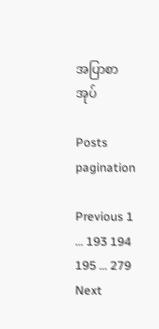အပြာစာအုပ်

Posts pagination

Previous 1 … 193 194 195 … 279 Next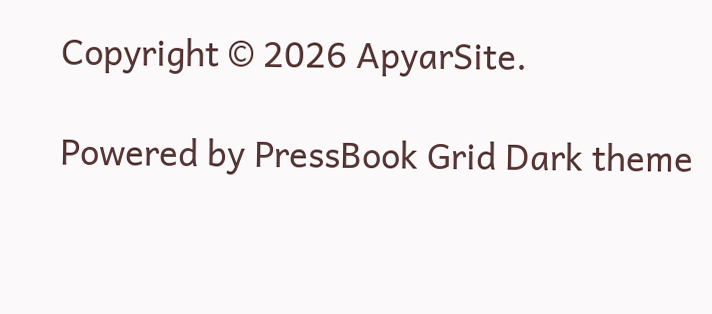Copyright © 2026 ApyarSite.

Powered by PressBook Grid Dark theme